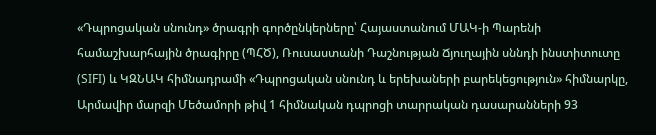«Դպրոցական սնունդ» ծրագրի գործընկերները՝ Հայաստանում ՄԱԿ-ի Պարենի համաշխարհային ծրագիրը (ՊՀԾ), Ռուսաստանի Դաշնության Ճյուղային սննդի ինստիտուտը (SIFI) և ԿԶՆԱԿ հիմնադրամի «Դպրոցական սնունդ և երեխաների բարեկեցություն» հիմնարկը, Արմավիր մարզի Մեծամորի թիվ 1 հիմնական դպրոցի տարրական դասարանների 93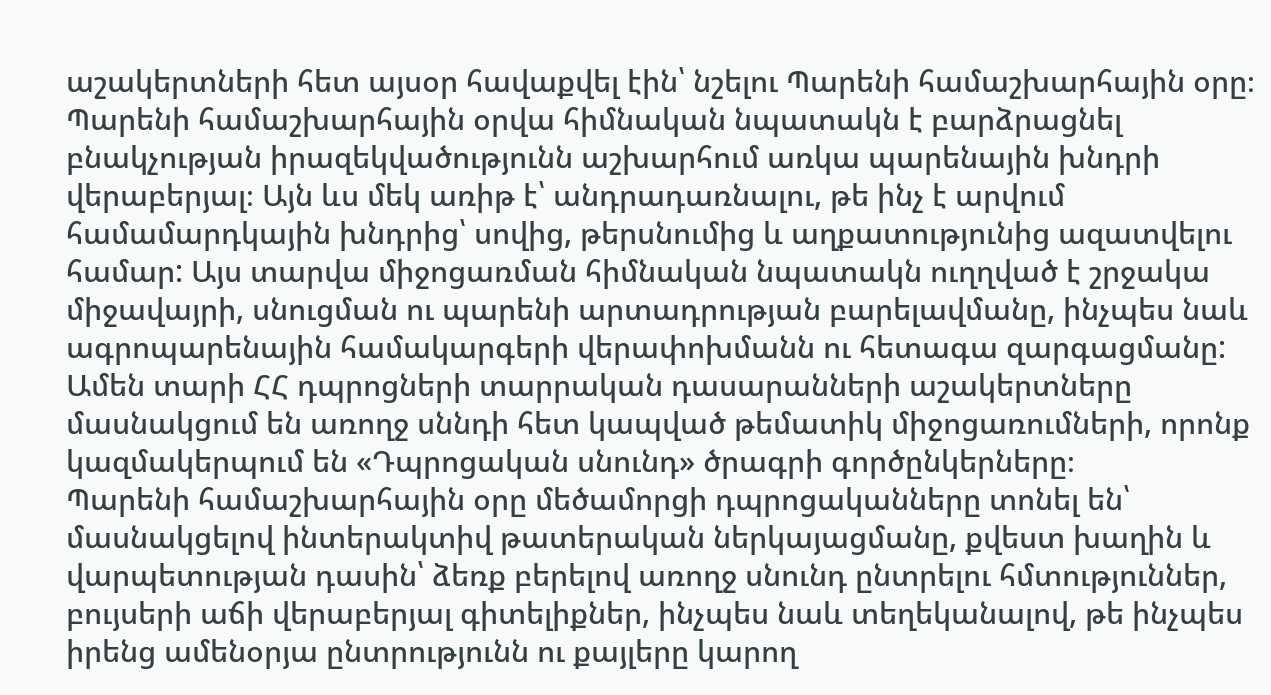աշակերտների հետ այսօր հավաքվել էին՝ նշելու Պարենի համաշխարհային օրը։
Պարենի համաշխարհային օրվա հիմնական նպատակն է բարձրացնել բնակչության իրազեկվածությունն աշխարհում առկա պարենային խնդրի վերաբերյալ։ Այն ևս մեկ առիթ է՝ անդրադառնալու, թե ինչ է արվում համամարդկային խնդրից՝ սովից, թերսնումից և աղքատությունից ազատվելու համար: Այս տարվա միջոցառման հիմնական նպատակն ուղղված է շրջակա միջավայրի, սնուցման ու պարենի արտադրության բարելավմանը, ինչպես նաև ագրոպարենային համակարգերի վերափոխմանն ու հետագա զարգացմանը:
Ամեն տարի ՀՀ դպրոցների տարրական դասարանների աշակերտները մասնակցում են առողջ սննդի հետ կապված թեմատիկ միջոցառումների, որոնք կազմակերպում են «Դպրոցական սնունդ» ծրագրի գործընկերները։
Պարենի համաշխարհային օրը մեծամորցի դպրոցականները տոնել են՝ մասնակցելով ինտերակտիվ թատերական ներկայացմանը, քվեստ խաղին և վարպետության դասին՝ ձեռք բերելով առողջ սնունդ ընտրելու հմտություններ, բույսերի աճի վերաբերյալ գիտելիքներ, ինչպես նաև տեղեկանալով, թե ինչպես իրենց ամենօրյա ընտրությունն ու քայլերը կարող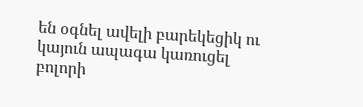են օգնել ավելի բարեկեցիկ ու կայուն ապագա կառուցել բոլորի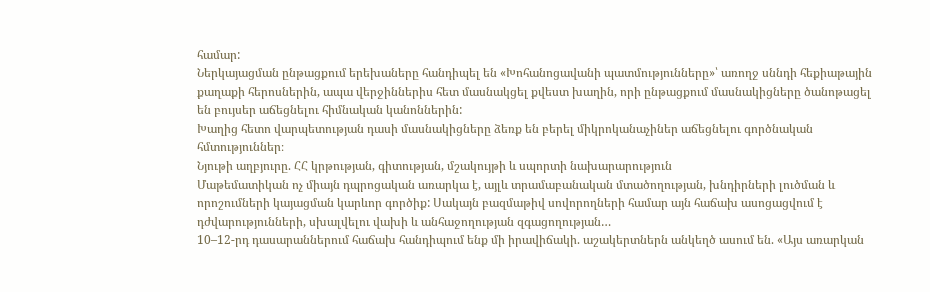համար:
Ներկայացման ընթացքում երեխաները հանդիպել են «Խոհանոցավանի պատմությունները»՝ առողջ սննդի հեքիաթային քաղաքի հերոսներին, ապա վերջիններիս հետ մասնակցել քվեստ խաղին, որի ընթացքում մասնակիցները ծանոթացել են բույսեր աճեցնելու հիմնական կանոններին:
Խաղից հետո վարպետության դասի մասնակիցները ձեռք են բերել միկրոկանաչիներ աճեցնելու գործնական հմտություններ։
Նյութի աղբյուրը. ՀՀ կրթության, գիտության, մշակույթի և սպորտի նախարարություն
Մաթեմատիկան ոչ միայն դպրոցական առարկա է, այլև տրամաբանական մտածողության, խնդիրների լուծման և որոշումների կայացման կարևոր գործիք: Սակայն բազմաթիվ սովորողների համար այն հաճախ ասոցացվում է դժվարությունների, սխալվելու վախի և անհաջողության զգացողության…
10–12-րդ դասարաններում հաճախ հանդիպում ենք մի իրավիճակի. աշակերտներն անկեղծ ասում են. «Այս առարկան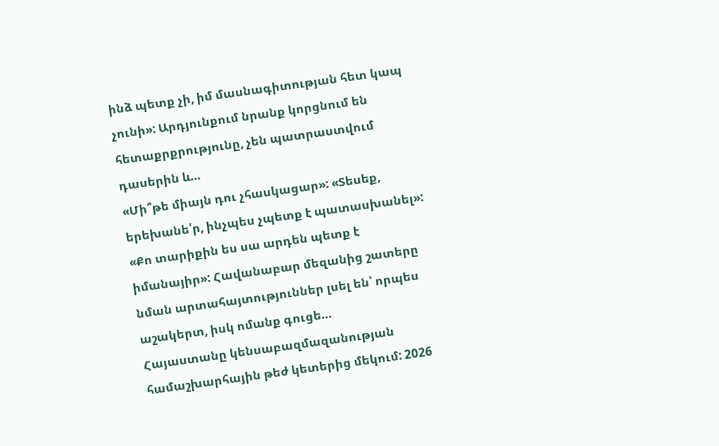ինձ պետք չի, իմ մասնագիտության հետ կապ չունի»: Արդյունքում նրանք կորցնում են հետաքրքրությունը, չեն պատրաստվում դասերին և…
«Մի՞թե միայն դու չհասկացար»: «Տեսեք, երեխանե՛ր, ինչպես չպետք է պատասխանել»: «Քո տարիքին ես սա արդեն պետք է իմանայիր»: Հավանաբար մեզանից շատերը նման արտահայտություններ լսել են՝ որպես աշակերտ, իսկ ոմանք գուցե…
Հայաստանը կենսաբազմազանության համաշխարհային թեժ կետերից մեկում: 2026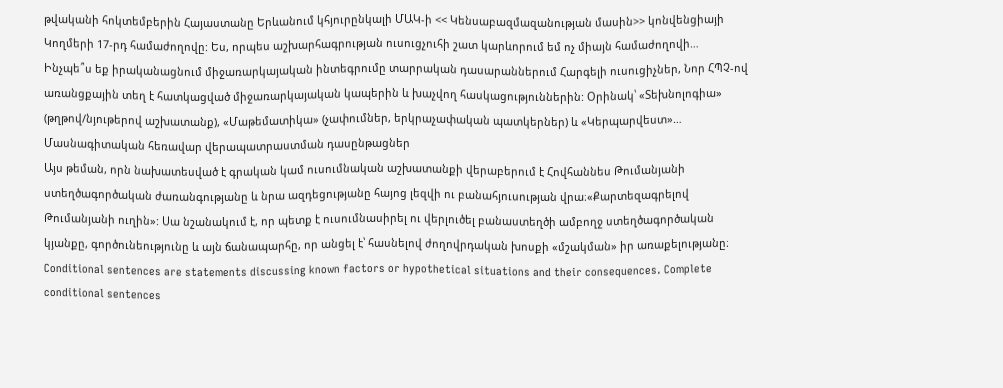թվականի հոկտեմբերին Հայաստանը Երևանում կհյուրընկալի ՄԱԿ-ի << Կենսաբազմազանության մասին>> կոնվենցիայի Կողմերի 17-րդ համաժողովը: Ես, որպես աշխարհագրության ուսուցչուհի շատ կարևորում եմ ոչ միայն համաժողովի…
Ինչպե՞ս եք իրականացնում միջառարկայական ինտեգրումը տարրական դասարաններում Հարգելի ուսուցիչներ, Նոր ՀՊՉ-ով առանցքային տեղ է հատկացված միջառարկայական կապերին և խաչվող հասկացություններին: Օրինակ՝ «Տեխնոլոգիա» (թղթով/նյութերով աշխատանք), «Մաթեմատիկա» (չափումներ, երկրաչափական պատկերներ) և «Կերպարվեստ»…
Մասնագիտական հեռավար վերապատրաստման դասընթացներ
Այս թեման, որն նախատեսված է գրական կամ ուսումնական աշխատանքի վերաբերում է Հովհաննես Թումանյանի ստեղծագործական ժառանգությանը և նրա ազդեցությանը հայոց լեզվի ու բանահյուսության վրա։«Քարտեզագրելով Թումանյանի ուղին»: Սա նշանակում է, որ պետք է ուսումնասիրել ու վերլուծել բանաստեղծի ամբողջ ստեղծագործական կյանքը, գործունեությունը և այն ճանապարհը, որ անցել է՝ հասնելով ժողովրդական խոսքի «մշակման» իր առաքելությանը։
Conditional sentences are statements discussing known factors or hypothetical situations and their consequences. Complete conditional sentences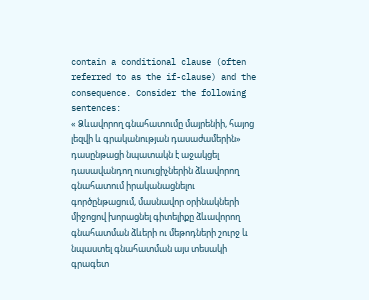contain a conditional clause (often referred to as the if-clause) and the consequence. Consider the following sentences:
« Ձևավորող գնահատումը մայրենիի, հայոց լեզվի և գրականության դասաժամերին» դասընթացի նպատակն է աջակցել դասավանդող ուսուցիչներին ձևավորող գնահատում իրականացնելու գործընթացում, մասնավոր օրինակների միջոցով խորացնել գիտելիքը ձևավորող գնահատման ձևերի ու մեթոդների շուրջ և նպաստել գնահատման այս տեսակի գրագետ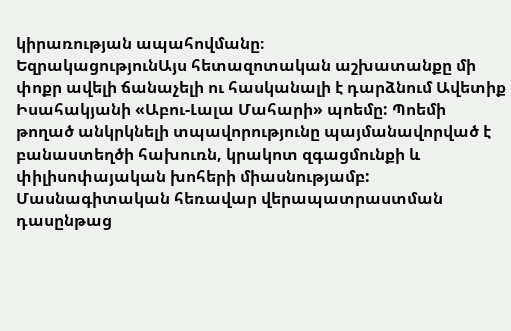կիրառության ապահովմանը։
ԵզրակացությունԱյս հետազոտական աշխատանքը մի փոքր ավելի ճանաչելի ու հասկանալի է դարձնում Ավետիք Իսահակյանի «Աբու-Լալա Մահարի» պոեմը: Պոեմի թողած անկրկնելի տպավորությունը պայմանավորված է բանաստեղծի հախուռն, կրակոտ զգացմունքի և փիլիսոփայական խոհերի միասնությամբ:
Մասնագիտական հեռավար վերապատրաստման դասընթաց